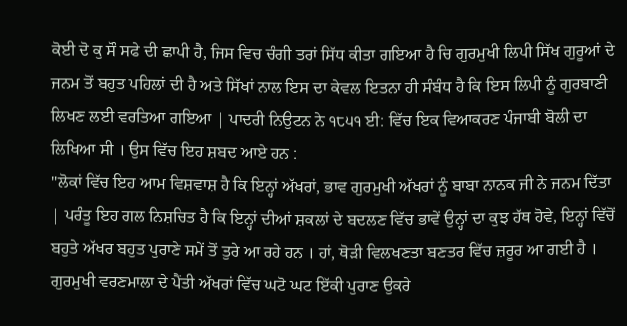ਕੋਈ ਦੋ ਕੁ ਸੌ ਸਫੇ ਦੀ ਛਾਪੀ ਹੈ, ਜਿਸ ਵਿਚ ਚੰਗੀ ਤਰਾਂ ਸਿੱਧ ਕੀਤਾ ਗਇਆ ਹੈ ਚਿ ਗੁਰਮੁਖੀ ਲਿਪੀ ਸਿੱਖ ਗੁਰੂਆਂ ਦੇ ਜਨਮ ਤੋਂ ਬਹੁਤ ਪਹਿਲਾਂ ਦੀ ਹੈ ਅਤੇ ਸਿੱਖਾਂ ਨਾਲ ਇਸ ਦਾ ਕੇਵਲ ਇਤਨਾ ਹੀ ਸੰਬੰਧ ਹੈ ਕਿ ਇਸ ਲਿਪੀ ਨੂੰ ਗੁਰਬਾਣੀ ਲਿਖਣ ਲਈ ਵਰਤਿਆ ਗਇਆ | ਪਾਦਰੀ ਨਿਉਟਨ ਨੇ ੧੮੫੧ ਈ: ਵਿੱਚ ਇਕ ਵਿਆਕਰਣ ਪੰਜਾਬੀ ਬੋਲੀ ਦਾ ਲਿਖਿਆ ਸੀ । ਉਸ ਵਿੱਚ ਇਹ ਸ਼ਬਦ ਆਏ ਹਨ :
"ਲੋਕਾਂ ਵਿੱਚ ਇਹ ਆਮ ਵਿਸ਼ਵਾਸ਼ ਹੈ ਕਿ ਇਨ੍ਹਾਂ ਅੱਖਰਾਂ, ਭਾਵ ਗੁਰਮੁਖੀ ਅੱਖਰਾਂ ਨੂੰ ਬਾਬਾ ਨਾਨਕ ਜੀ ਨੇ ਜਨਮ ਦਿੱਤਾ | ਪਰੰਤੂ ਇਹ ਗਲ ਨਿਸ਼ਚਿਤ ਹੈ ਕਿ ਇਨ੍ਹਾਂ ਦੀਆਂ ਸ਼ਕਲਾਂ ਦੇ ਬਦਲਣ ਵਿੱਚ ਭਾਵੇਂ ਉਨ੍ਹਾਂ ਦਾ ਕੁਝ ਹੱਥ ਹੋਵੇ, ਇਨ੍ਹਾਂ ਵਿੱਚੋਂ ਬਹੁਤੇ ਅੱਖਰ ਬਹੁਤ ਪੁਰਾਣੇ ਸਮੇਂ ਤੋਂ ਤੁਰੇ ਆ ਰਹੇ ਹਨ । ਹਾਂ, ਥੋੜੀ ਵਿਲਖਣਤਾ ਬਣਤਰ ਵਿੱਚ ਜ਼ਰੂਰ ਆ ਗਈ ਹੈ । ਗੁਰਮੁਖੀ ਵਰਣਮਾਲਾ ਦੇ ਪੈਂਤੀ ਅੱਖਰਾਂ ਵਿੱਚ ਘਟੋ ਘਟ ਇੱਕੀ ਪੁਰਾਣ ਉਕਰੇ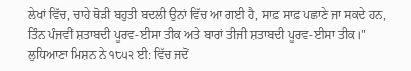ਲੇਖਾਂ ਵਿੱਚ, ਚਾਹੇ ਥੋੜੀ ਬਹੁਤੀ ਬਦਲੀ ਉਨਾਂ ਵਿੱਚ ਆ ਗਈ ਹੈ, ਸਾਫ਼ ਸਾਫ਼ ਪਛਾਣੇ ਜਾ ਸਕਦੇ ਹਨ, ਤਿੰਨ ਪੰਜਵੀਂ ਸ਼ਤਾਬਦੀ ਪੂਰਵ-ਈਸਾ ਤੀਕ ਅਤੇ ਬਾਰਾਂ ਤੀਜੀ ਸ਼ਤਾਬਦੀ ਪੂਰਵ-ਈਸਾ ਤੀਕ।"
ਲੁਧਿਆਣਾ ਮਿਸ਼ਨ ਨੇ ੧੮੫੨ ਈ: ਵਿੱਚ ਜਦੋਂ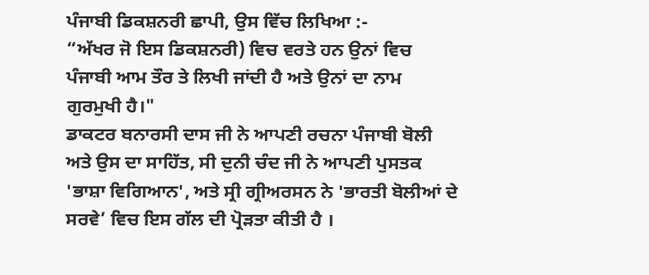ਪੰਜਾਬੀ ਡਿਕਸ਼ਨਰੀ ਛਾਪੀ, ਉਸ ਵਿੱਚ ਲਿਖਿਆ :-
“ਅੱਖਰ ਜੋ ਇਸ ਡਿਕਸ਼ਨਰੀ) ਵਿਚ ਵਰਤੇ ਹਨ ਉਨਾਂ ਵਿਚ ਪੰਜਾਬੀ ਆਮ ਤੌਰ ਤੇ ਲਿਖੀ ਜਾਂਦੀ ਹੈ ਅਤੇ ਉਨਾਂ ਦਾ ਨਾਮ ਗੁਰਮੁਖੀ ਹੈ।"
ਡਾਕਟਰ ਬਨਾਰਸੀ ਦਾਸ ਜੀ ਨੇ ਆਪਣੀ ਰਚਨਾ ਪੰਜਾਬੀ ਬੋਲੀ ਅਤੇ ਉਸ ਦਾ ਸਾਹਿੱਤ, ਸੀ ਦੁਨੀ ਚੰਦ ਜੀ ਨੇ ਆਪਣੀ ਪੁਸਤਕ 'ਭਾਸ਼ਾ ਵਿਗਿਆਨ', ਅਤੇ ਸ੍ਰੀ ਗ੍ਰੀਅਰਸਨ ਨੇ 'ਭਾਰਤੀ ਬੋਲੀਆਂ ਦੇ ਸਰਵੇ’ ਵਿਚ ਇਸ ਗੱਲ ਦੀ ਪ੍ਰੋੜਤਾ ਕੀਤੀ ਹੈ ।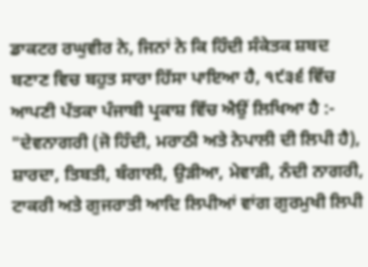ਡਾਕਟਰ ਰਘੁਵੀਰ ਨੇ, ਜਿਨਾਂ ਨੇ ਕਿ ਹਿੰਦੀ ਸੰਕੇਤਕ ਸ਼ਬਦ ਬਣਾਣ ਵਿਚ ਬਹੁਤ ਸਾਰਾ ਹਿੱਸਾ ਪਾਇਆ ਹੈ, ੧੯੩੬ ਵਿੱਚ ਆਪਣੀ ਪੱਤਕਾ ਪੰਜਾਬੀ ਪ੍ਰਕਾਸ਼ ਵਿੱਚ ਐਉਂ ਲਿਖਿਆ ਹੈ :-
"ਦੇਵਨਾਗਰੀ (ਜੋ ਹਿੰਦੀ, ਮਰਾਠੀ ਅਤੇ ਨੇਪਾਲੀ ਦੀ ਲਿਪੀ ਹੈ), ਸ਼ਾਰਦਾ, ਤਿਬਤੀ, ਬੰਗਾਲੀ, ਉੜੀਆ, ਮੇਵਾੜੀ, ਨੰਦੀ ਨਾਗਰੀ, ਟਾਕਰੀ ਅਤੇ ਗੁਜਰਾਤੀ ਆਦਿ ਲਿਪੀਆਂ ਵਾਂਗ ਗੁਰਮੁਖੀ ਲਿਪੀ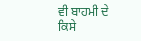ਵੀ ਬਾਹਮੀ ਦੇ ਕਿਸੇ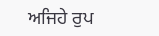ਅਜਿਹੇ ਰੁਪ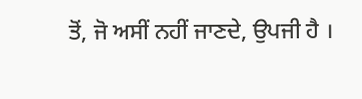ਤੋਂ, ਜੋ ਅਸੀਂ ਨਹੀਂ ਜਾਣਦੇ, ਉਪਜੀ ਹੈ ।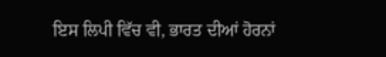ਇਸ ਲਿਪੀ ਵਿੱਚ ਵੀ, ਭਾਰਤ ਦੀਆਂ ਹੋਰਨਾਂ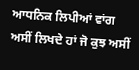ਆਧਨਿਕ ਲਿਪੀਆਂ ਵਾਂਗ ਅਸੀਂ ਲਿਖਦੇ ਹਾਂ ਜੋ ਕੁਝ ਅਸੀਂ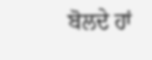ਬੋਲਦੇ ਹਾਂ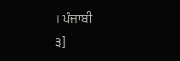। ਪੰਜਾਬੀ
੩]